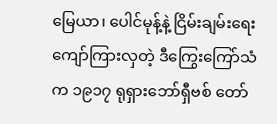မြေယာ၊ ပေါင်မုန့်နဲ့ ငြိမ်းချမ်းရေး
ကျော်ကြားလှတဲ့ ဒီကြွေးကြော်သံက ၁၉၁၇ ရုရှားဘော်ရှီဗစ် တော်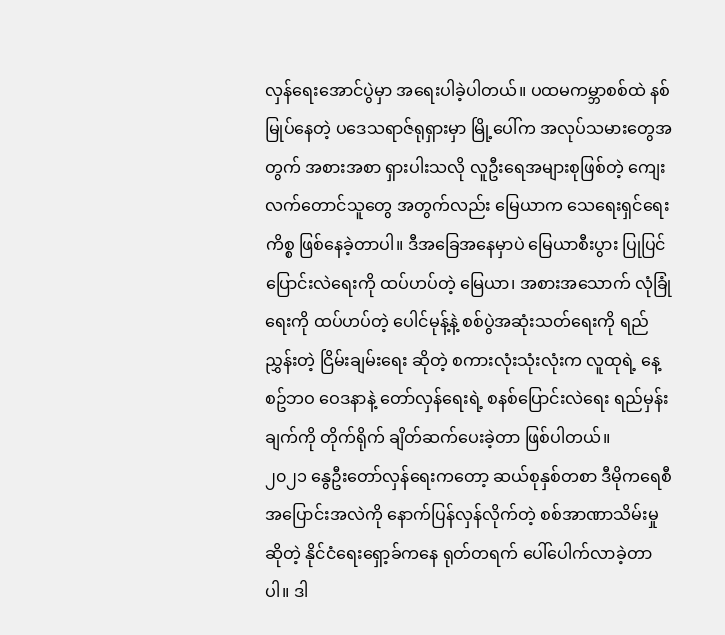လှန်ရေးအောင်ပွဲမှာ အရေးပါခဲ့ပါတယ်။ ပထမကမ္ဘာစစ်ထဲ နစ်မြုပ်နေတဲ့ ပဒေသရာဇ်ရုရှားမှာ မြို့ပေါ်က အလုပ်သမားတွေအတွက် အစားအစာ ရှားပါးသလို လူဦးရေအများစုဖြစ်တဲ့ ကျေးလက်တောင်သူတွေ အတွက်လည်း မြေယာက သေရေးရှင်ရေးကိစ္စ ဖြစ်နေခဲ့တာပါ။ ဒီအခြေအနေမှာပဲ မြေယာစီးပွား ပြုပြင်ပြောင်းလဲရေးကို ထပ်ဟပ်တဲ့ မြေယာ၊ အစားအသောက် လုံခြုံရေးကို ထပ်ဟပ်တဲ့ ပေါင်မုန့်နဲ့ စစ်ပွဲအဆုံးသတ်ရေးကို ရည်ညွှန်းတဲ့ ငြိမ်းချမ်းရေး ဆိုတဲ့ စကားလုံးသုံးလုံးက လူထုရဲ့ နေ့စဥ်ဘဝ ဝေဒနာနဲ့ တော်လှန်ရေးရဲ့ စနစ်ပြောင်းလဲရေး ရည်မှန်းချက်ကို တိုက်ရိုက် ချိတ်ဆက်ပေးခဲ့တာ ဖြစ်ပါတယ်။
၂၀၂၁ နွေဦးတော်လှန်ရေးကတော့ ဆယ်စုနှစ်တစာ ဒီမိုကရေစီအပြောင်းအလဲကို နောက်ပြန်လှန်လိုက်တဲ့ စစ်အာဏာသိမ်းမှုဆိုတဲ့ နိုင်ငံရေးရှော့ခ်ကနေ ရုတ်တရက် ပေါ်ပေါက်လာခဲ့တာပါ။ ဒါ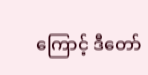ကြောင့် ဒီတော်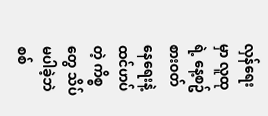လှန်ရေးမှာ လူထုရဲ့ နေ့စဥ်စားဝတ်နေရေးနဲ့ ထင်ဟပ်တဲ့ ကိစ္စတွေ သိပ်မပါခဲ့ဘဲ စစ်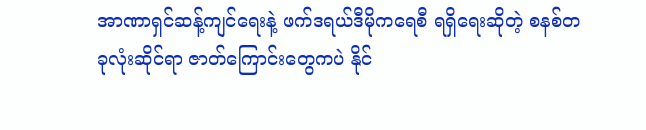အာဏာရှင်ဆန့်ကျင်ရေးနဲ့ ဖက်ဒရယ်ဒီမိုကရေစီ ရရှိရေးဆိုတဲ့ စနစ်တခုလုံးဆိုင်ရာ ဇာတ်ကြောင်းတွေကပဲ နိုင်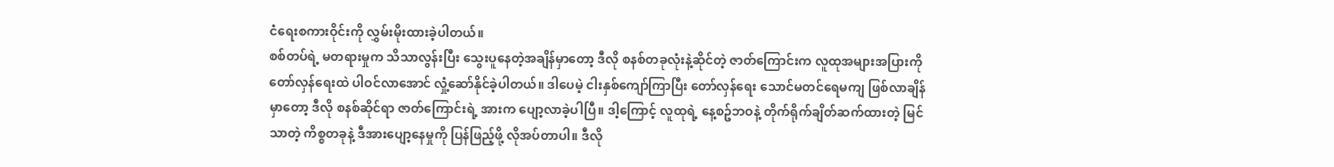ငံရေးစကားဝိုင်းကို လွှမ်းမိုးထားခဲ့ပါတယ်။
စစ်တပ်ရဲ့ မတရားမှုက သိသာလွန်းပြီး သွေးပူနေတဲ့အချိန်မှာတော့ ဒီလို စနစ်တခုလုံးနဲ့ဆိုင်တဲ့ ဇာတ်ကြောင်းက လူထုအများအပြားကို တော်လှန်ရေးထဲ ပါဝင်လာအောင် လှုံ့ဆော်နိုင်ခဲ့ပါတယ်။ ဒါပေမဲ့ ငါးနှစ်ကျော်ကြာပြီး တော်လှန်ရေး သောင်မတင်ရေမကျ ဖြစ်လာချိန်မှာတော့ ဒီလို စနစ်ဆိုင်ရာ ဇာတ်ကြောင်းရဲ့ အားက ပျော့လာခဲ့ပါပြီ။ ဒါ့ကြောင့် လူထုရဲ့ နေ့စဥ်ဘဝနဲ့ တိုက်ရိုက်ချိတ်ဆက်ထားတဲ့ မြင်သာတဲ့ ကိစ္စတခုနဲ့ ဒီအားပျော့နေမှုကို ပြန်ဖြည့်ဖို့ လိုအပ်တာပါ။ ဒီလို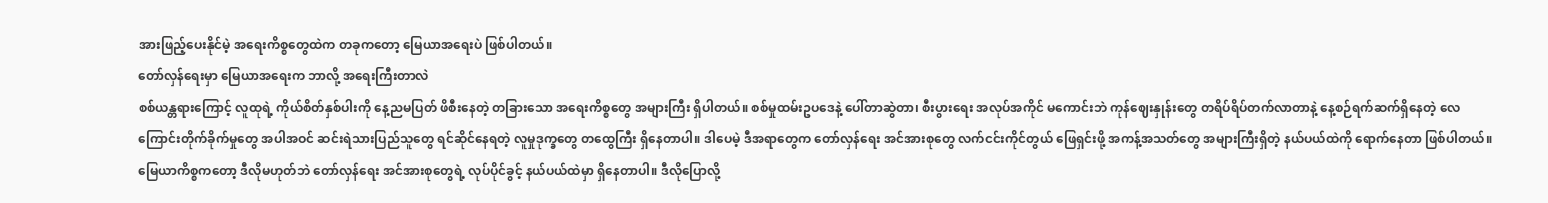အားဖြည့်ပေးနိုင်မဲ့ အရေးကိစ္စတွေထဲက တခုကတော့ မြေယာအရေးပဲ ဖြစ်ပါတယ်။
တော်လှန်ရေးမှာ မြေယာအရေးက ဘာလို့ အရေးကြီးတာလဲ
စစ်ယန္တရားကြောင့် လူထုရဲ့ ကိုယ်စိတ်နှစ်ပါးကို နေ့ညမပြတ် ဖိစီးနေတဲ့ တခြားသော အရေးကိစ္စတွေ အများကြီး ရှိပါတယ်။ စစ်မှုထမ်းဥပဒေနဲ့ ပေါ်တာဆွဲတာ၊ စီးပွားရေး အလုပ်အကိုင် မကောင်းဘဲ ကုန်ဈေးနှုန်းတွေ တရိပ်ရိပ်တက်လာတာနဲ့ နေ့စဉ်ရက်ဆက်ရှိနေတဲ့ လေကြောင်းတိုက်ခိုက်မှုတွေ အပါအဝင် ဆင်းရဲသားပြည်သူတွေ ရင်ဆိုင်နေရတဲ့ လူမှုဒုက္ခတွေ တထွေကြီး ရှိနေတာပါ။ ဒါပေမဲ့ ဒီအရာတွေက တော်လှန်ရေး အင်အားစုတွေ လက်ငင်းကိုင်တွယ် ဖြေရှင်းဖို့ အကန့်အသတ်တွေ အများကြီးရှိတဲ့ နယ်ပယ်ထဲကို ရောက်နေတာ ဖြစ်ပါတယ်။ မြေယာကိစ္စကတော့ ဒီလိုမဟုတ်ဘဲ တော်လှန်ရေး အင်အားစုတွေရဲ့ လုပ်ပိုင်ခွင့် နယ်ပယ်ထဲမှာ ရှိနေတာပါ။ ဒီလိုပြောလို့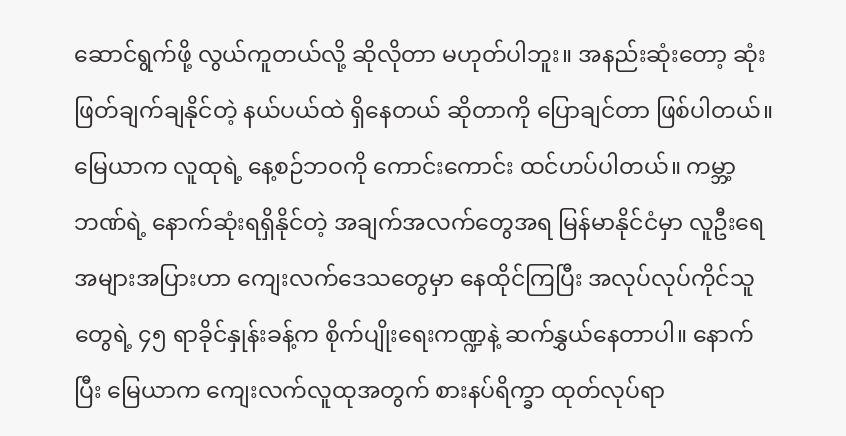ဆောင်ရွက်ဖို့ လွယ်ကူတယ်လို့ ဆိုလိုတာ မဟုတ်ပါဘူး။ အနည်းဆုံးတော့ ဆုံးဖြတ်ချက်ချနိုင်တဲ့ နယ်ပယ်ထဲ ရှိနေတယ် ဆိုတာကို ပြောချင်တာ ဖြစ်ပါတယ်။
မြေယာက လူထုရဲ့ နေ့စဉ်ဘဝကို ကောင်းကောင်း ထင်ဟပ်ပါတယ်။ ကမ္ဘာ့ဘဏ်ရဲ့ နောက်ဆုံးရရှိနိုင်တဲ့ အချက်အလက်တွေအရ မြန်မာနိုင်ငံမှာ လူဦးရေအများအပြားဟာ ကျေးလက်ဒေသတွေမှာ နေထိုင်ကြပြီး အလုပ်လုပ်ကိုင်သူတွေရဲ့ ၄၅ ရာခိုင်နှုန်းခန့်က စိုက်ပျိုးရေးကဏ္ဍနဲ့ ဆက်နွှယ်နေတာပါ။ နောက်ပြီး မြေယာက ကျေးလက်လူထုအတွက် စားနပ်ရိက္ခာ ထုတ်လုပ်ရာ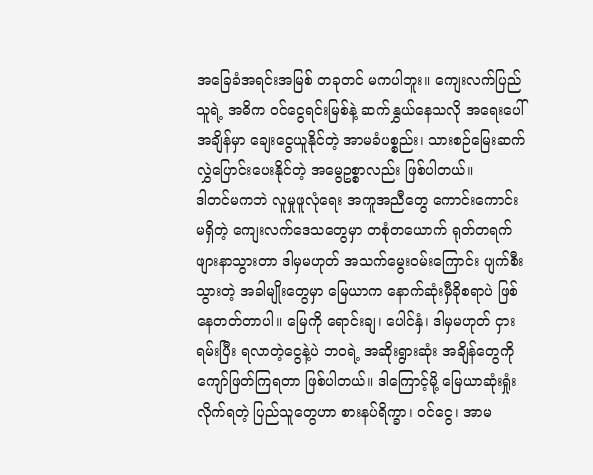အခြေခံအရင်းအမြစ် တခုတင် မကပါဘူး။ ကျေးလက်ပြည်သူရဲ့ အဓိက ဝင်ငွေရင်းမြစ်နဲ့ ဆက်နွှယ်နေသလို အရေးပေါ်အချိန်မှာ ချေးငွေယူနိုင်တဲ့ အာမခံပစ္စည်း၊ သားစဉ်မြေးဆက် လွှဲပြောင်းပေးနိုင်တဲ့ အမွေဥစ္စာလည်း ဖြစ်ပါတယ်။
ဒါတင်မကဘဲ လူမှုဖူလုံရေး အကူအညီတွေ ကောင်းကောင်းမရှိတဲ့ ကျေးလက်ဒေသတွေမှာ တစုံတယောက် ရုတ်တရက် ဖျားနာသွားတာ ဒါမှမဟုတ် အသက်မွေးဝမ်းကြောင်း ပျက်စီးသွားတဲ့ အခါမျိုးတွေမှာ မြေယာက နောက်ဆုံးမှီခိုစရာပဲ ဖြစ်နေတတ်တာပါ။ မြေကို ရောင်းချ၊ ပေါင်နှံ၊ ဒါမှမဟုတ် ငှားရမ်းပြီး ရလာတဲ့ငွေနဲ့ပဲ ဘဝရဲ့ အဆိုးရွားဆုံး အချိန်တွေကို ကျော်ဖြတ်ကြရတာ ဖြစ်ပါတယ်။ ဒါကြောင့်မို့ မြေယာဆုံးရှုံးလိုက်ရတဲ့ ပြည်သူတွေဟာ စားနပ်ရိက္ခာ၊ ဝင်ငွေ၊ အာမ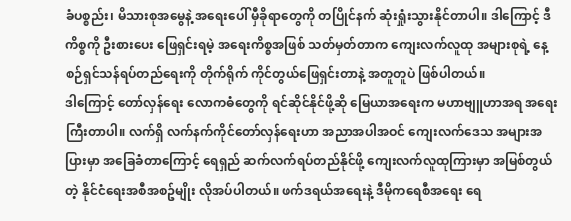ခံပစ္စည်း၊ မိသားစုအမွေနဲ့ အရေးပေါ် မှီခိုရာတွေကို တပြိုင်နက် ဆုံးရှုံးသွားနိုင်တာပါ။ ဒါကြောင့် ဒီကိစ္စကို ဦးစားပေး ဖြေရှင်းရမဲ့ အရေးကိစ္စအဖြစ် သတ်မှတ်တာက ကျေးလက်လူထု အများစုရဲ့ နေ့စဉ်ရှင်သန်ရပ်တည်ရေးကို တိုက်ရိုက် ကိုင်တွယ်ဖြေရှင်းတာနဲ့ အတူတူပဲ ဖြစ်ပါတယ်။
ဒါကြောင့် တော်လှန်ရေး လောကဓံတွေကို ရင်ဆိုင်နိုင်ဖို့ဆို မြေယာအရေးက မဟာဗျူဟာအရ အရေးကြီးတာပါ။ လက်ရှိ လက်နက်ကိုင်တော်လှန်ရေးဟာ အညာအပါအဝင် ကျေးလက်ဒေသ အများအပြားမှာ အခြေခံတာကြောင့် ရေရှည် ဆက်လက်ရပ်တည်နိုင်ဖို့ ကျေးလက်လူထုကြားမှာ အမြစ်တွယ်တဲ့ နိုင်ငံရေးအစီအစဥ်မျိုး လိုအပ်ပါတယ်။ ဖက်ဒရယ်အရေးနဲ့ ဒီမိုကရေစီအရေး ရေ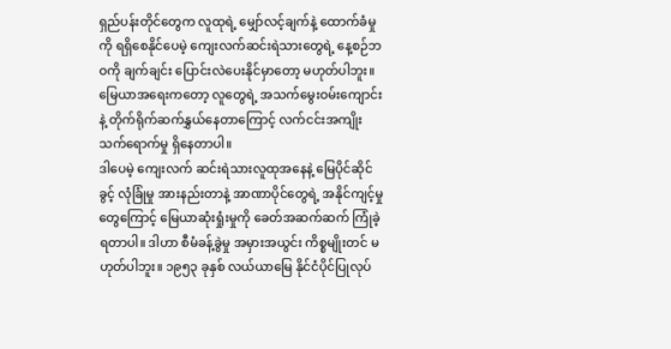ရှည်ပန်းတိုင်တွေက လူထုရဲ့ မျှော်လင့်ချက်နဲ့ ထောက်ခံမှုကို ရရှိစေနိုင်ပေမဲ့ ကျေးလက်ဆင်းရဲသားတွေရဲ့ နေ့စဉ်ဘဝကို ချက်ချင်း ပြောင်းလဲပေးနိုင်မှာတော့ မဟုတ်ပါဘူး။ မြေယာအရေးကတော့ လူတွေရဲ့ အသက်မွေးဝမ်းကျောင်းနဲ့ တိုက်ရိုက်ဆက်နွှယ်နေတာကြောင့် လက်ငင်းအကျိုးသက်ရောက်မှု ရှိနေတာပါ။
ဒါပေမဲ့ ကျေးလက် ဆင်းရဲသားလူထုအနေနဲ့ မြေပိုင်ဆိုင်ခွင့် လုံခြုံမှု အားနည်းတာနဲ့ အာဏာပိုင်တွေရဲ့ အနိုင်ကျင့်မှုတွေကြောင့် မြေယာဆုံးရှုံးမှုကို ခေတ်အဆက်ဆက် ကြုံခဲ့ရတာပါ။ ဒါဟာ စီမံခန့်ခွဲမှု အမှားအယွင်း ကိစ္စမျိုးတင် မဟုတ်ပါဘူး။ ၁၉၅၃ ခုနှစ် လယ်ယာမြေ နိုင်ငံပိုင်ပြုလုပ်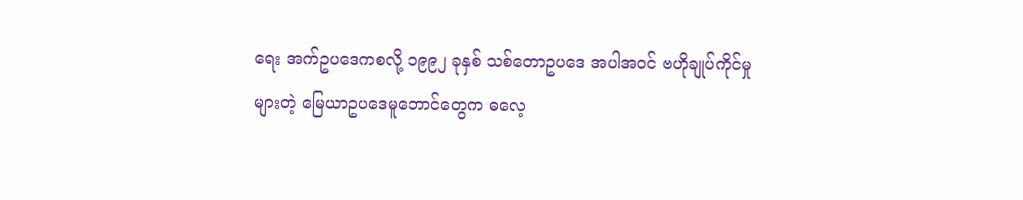ရေး အက်ဥပဒေကစလို့ ၁၉၉၂ ခုနှစ် သစ်တောဥပဒေ အပါအဝင် ဗဟိုချုပ်ကိုင်မှုများတဲ့ မြေယာဥပဒေမူဘောင်တွေက ဓလေ့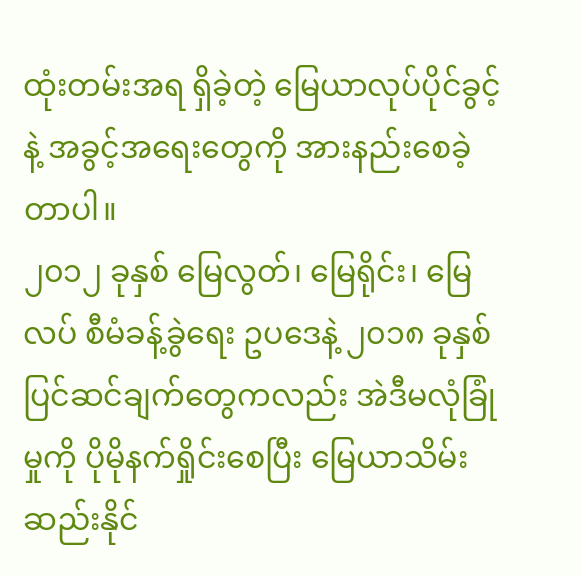ထုံးတမ်းအရ ရှိခဲ့တဲ့ မြေယာလုပ်ပိုင်ခွင့်နဲ့ အခွင့်အရေးတွေကို အားနည်းစေခဲ့တာပါ။
၂၀၁၂ ခုနှစ် မြေလွတ်၊ မြေရိုင်း၊ မြေလပ် စီမံခန့်ခွဲရေး ဥပဒေနဲ့ ၂၀၁၈ ခုနှစ် ပြင်ဆင်ချက်တွေကလည်း အဲဒီမလုံခြုံမှုကို ပိုမိုနက်ရှိုင်းစေပြီး မြေယာသိမ်းဆည်းနိုင်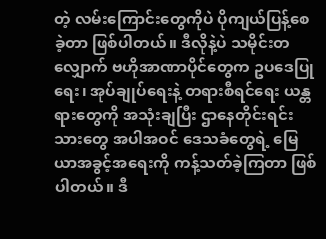တဲ့ လမ်းကြောင်းတွေကိုပဲ ပိုကျယ်ပြန့်စေခဲ့တာ ဖြစ်ပါတယ်။ ဒီလိုနဲ့ပဲ သမိုင်းတလျှောက် ဗဟိုအာဏာပိုင်တွေက ဥပဒေပြုရေး၊ အုပ်ချုပ်ရေးနဲ့ တရားစီရင်ရေး ယန္တရားတွေကို အသုံးချပြီး ဌာနေတိုင်းရင်းသားတွေ အပါအဝင် ဒေသခံတွေရဲ့ မြေယာအခွင့်အရေးကို ကန့်သတ်ခဲ့ကြတာ ဖြစ်ပါတယ်။ ဒီ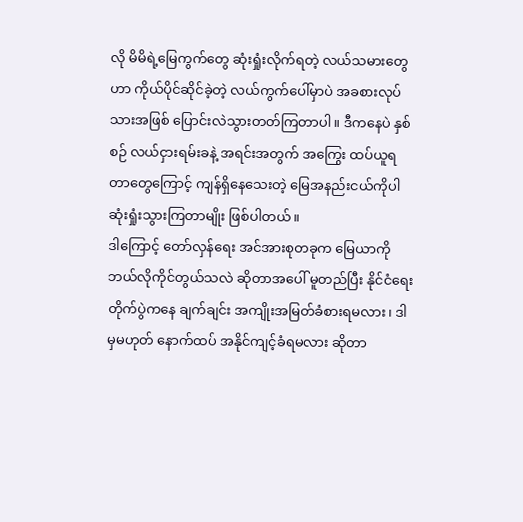လို မိမိရဲ့မြေကွက်တွေ ဆုံးရှုံးလိုက်ရတဲ့ လယ်သမားတွေဟာ ကိုယ်ပိုင်ဆိုင်ခဲ့တဲ့ လယ်ကွက်ပေါ်မှာပဲ အခစားလုပ်သားအဖြစ် ပြောင်းလဲသွားတတ်ကြတာပါ။ ဒီကနေပဲ နှစ်စဉ် လယ်ငှားရမ်းခနဲ့ အရင်းအတွက် အကြွေး ထပ်ယူရတာတွေကြောင့် ကျန်ရှိနေသေးတဲ့ မြေအနည်းငယ်ကိုပါ ဆုံးရှုံးသွားကြတာမျိုး ဖြစ်ပါတယ်။
ဒါကြောင့် တော်လှန်ရေး အင်အားစုတခုက မြေယာကို ဘယ်လိုကိုင်တွယ်သလဲ ဆိုတာအပေါ် မူတည်ပြီး နိုင်ငံရေးတိုက်ပွဲကနေ ချက်ချင်း အကျိုးအမြတ်ခံစားရမလား၊ ဒါမှမဟုတ် နောက်ထပ် အနိုင်ကျင့်ခံရမလား ဆိုတာ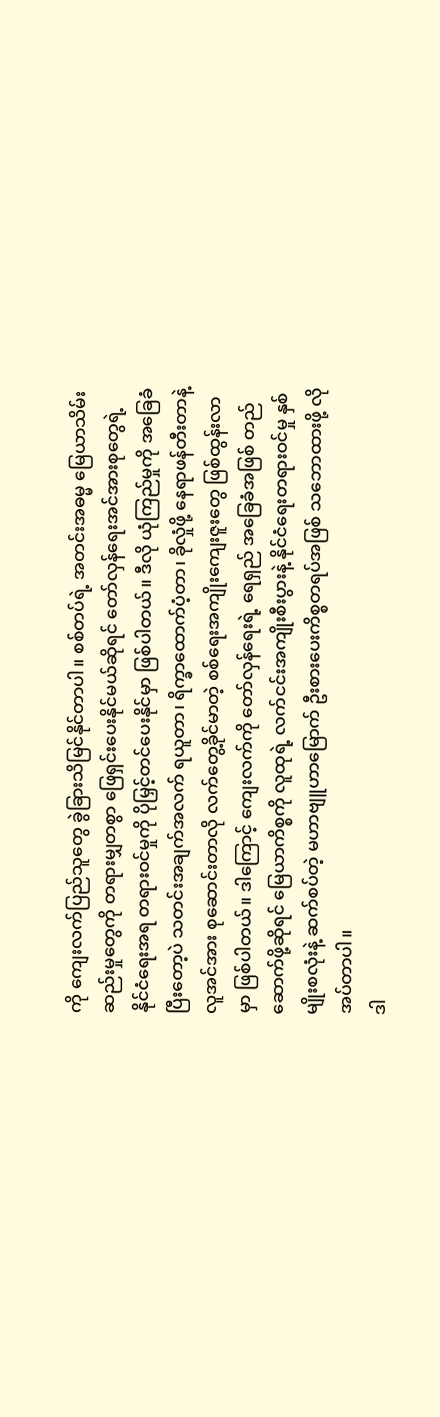ကို ကျေးလက်ပြည်သူတွေ ခွဲခြားသိမြင်နိုင်တာပါ။ စစ်တပ်ရဲ့ အတင်းအဓမ္မ မြေယာသိမ်းဆည်းမှုတွေကို တရားမျှတစွာ ဖြေရှင်းပေးနိုင်မယ်ဆိုရင် တော်လှန်ရေးအင်အားစုတွေရဲ့ နိုင်ငံရေးအရ တရားဝင်မှုကို ပိုမြှင့်တင်ပေးနိုင်မှာ ဖြစ်ပါတယ်။ ဒီလို ယုံကြည်မှုကို အခြေခံပြီးတော့ပဲ သတင်းအချက်အလက် ရယူတာ၊ ရိက္ခာထောက်ပံ့တာ၊ ခိုလှုံဖို့ နေရာဖန်တီးတာနဲ့ လူအင်အား စုဆောင်းတာလို လက်တွေ့ခိုင်မာတဲ့ စစ်ရေးအကျိုးကျေးဇူးတွေ ဖြစ်ထွန်းလာမှာ ဖြစ်ပါတယ်။ ဒါကြောင့် ကျေးလက်ကို တော်လှန်ရေးရဲ့ ရေရှည် အခြေခံအဖြစ် တည်ဆောက်ဖို့ဆိုရင် မြေယာကိစ္စကို လူထုရဲ့ လက်ငင်းအကျိုးစီးပွားနဲ့ နိုင်ငံရေးတရားဝင်မှု နှစ်မျိုးစလုံးနဲ့ ဆက်စပ်တဲ့ မဟာဗျူဟာမြောက် ဦးစားပေးကိစ္စတရပ်အဖြစ် သဘောထားဖို့ လိုအပ်တာပါ။
ဒါ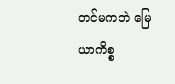တင်မကဘဲ မြေယာကိစ္စ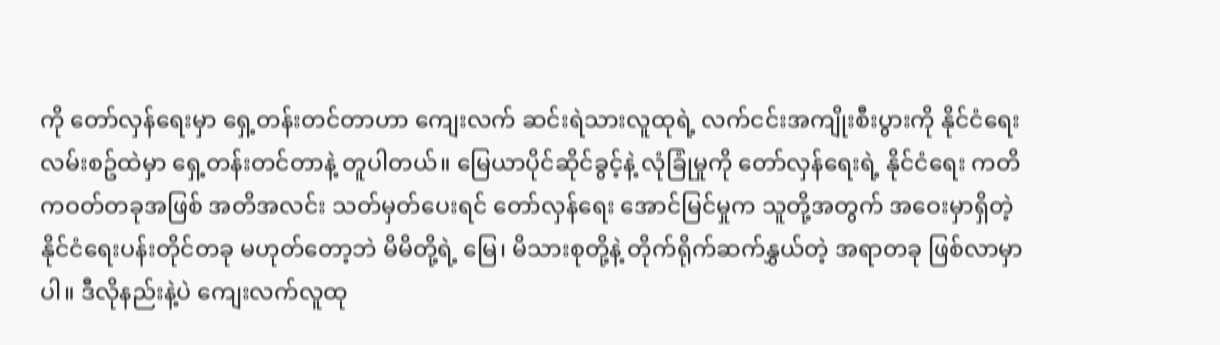ကို တော်လှန်ရေးမှာ ရှေ့တန်းတင်တာဟာ ကျေးလက် ဆင်းရဲသားလူထုရဲ့ လက်ငင်းအကျိုးစီးပွားကို နိုင်ငံရေးလမ်းစဥ်ထဲမှာ ရှေ့တန်းတင်တာနဲ့ တူပါတယ်။ မြေယာပိုင်ဆိုင်ခွင့်နဲ့ လုံခြုံမှုကို တော်လှန်ရေးရဲ့ နိုင်ငံရေး ကတိကဝတ်တခုအဖြစ် အတိအလင်း သတ်မှတ်ပေးရင် တော်လှန်ရေး အောင်မြင်မှုက သူတို့အတွက် အဝေးမှာရှိတဲ့ နိုင်ငံရေးပန်းတိုင်တခု မဟုတ်တော့ဘဲ မိမိတို့ရဲ့ မြေ၊ မိသားစုတို့နဲ့ တိုက်ရိုက်ဆက်နွှယ်တဲ့ အရာတခု ဖြစ်လာမှာပါ။ ဒီလိုနည်းနဲ့ပဲ ကျေးလက်လူထု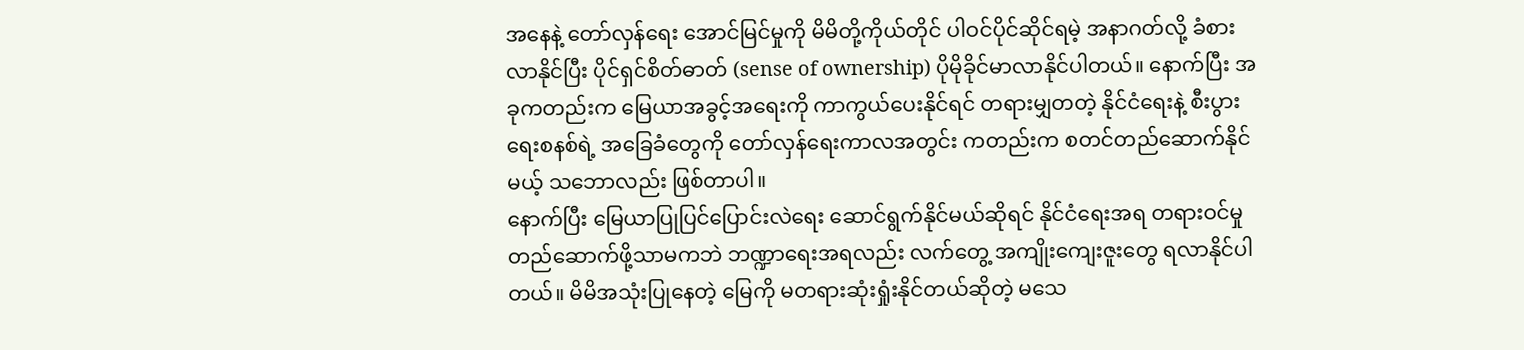အနေနဲ့ တော်လှန်ရေး အောင်မြင်မှုကို မိမိတို့ကိုယ်တိုင် ပါဝင်ပိုင်ဆိုင်ရမဲ့ အနာဂတ်လို့ ခံစားလာနိုင်ပြီး ပိုင်ရှင်စိတ်ဓာတ် (sense of ownership) ပိုမိုခိုင်မာလာနိုင်ပါတယ်။ နောက်ပြီး အခုကတည်းက မြေယာအခွင့်အရေးကို ကာကွယ်ပေးနိုင်ရင် တရားမျှတတဲ့ နိုင်ငံရေးနဲ့ စီးပွားရေးစနစ်ရဲ့ အခြေခံတွေကို တော်လှန်ရေးကာလအတွင်း ကတည်းက စတင်တည်ဆောက်နိုင်မယ့် သဘောလည်း ဖြစ်တာပါ။
နောက်ပြီး မြေယာပြုပြင်ပြောင်းလဲရေး ဆောင်ရွက်နိုင်မယ်ဆိုရင် နိုင်ငံရေးအရ တရားဝင်မှု တည်ဆောက်ဖို့သာမကဘဲ ဘဏ္ဍာရေးအရလည်း လက်တွေ့ အကျိုးကျေးဇူးတွေ ရလာနိုင်ပါတယ်။ မိမိအသုံးပြုနေတဲ့ မြေကို မတရားဆုံးရှုံးနိုင်တယ်ဆိုတဲ့ မသေ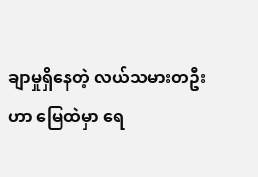ချာမှုရှိနေတဲ့ လယ်သမားတဦးဟာ မြေထဲမှာ ရေ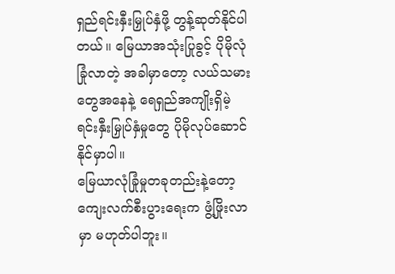ရှည်ရင်းနှီးမြှုပ်နှံဖို့ တွန့်ဆုတ်နိုင်ပါတယ်။ မြေယာအသုံးပြုခွင့် ပိုမိုလုံခြုံလာတဲ့ အခါမှာတော့ လယ်သမားတွေအနေနဲ့ ရေရှည်အကျိုးရှိမဲ့ ရင်းနှီးမြှုပ်နှံမှုတွေ ပိုမိုလုပ်ဆောင်နိုင်မှာပါ။
မြေယာလုံခြုံမှုတခုတည်းနဲ့တော့ ကျေးလက်စီးပွားရေးက ဖွံ့ဖြိုးလာမှာ မဟုတ်ပါဘူး။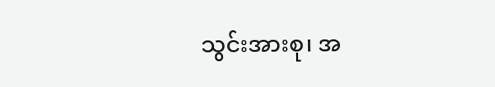သွင်းအားစု၊ အ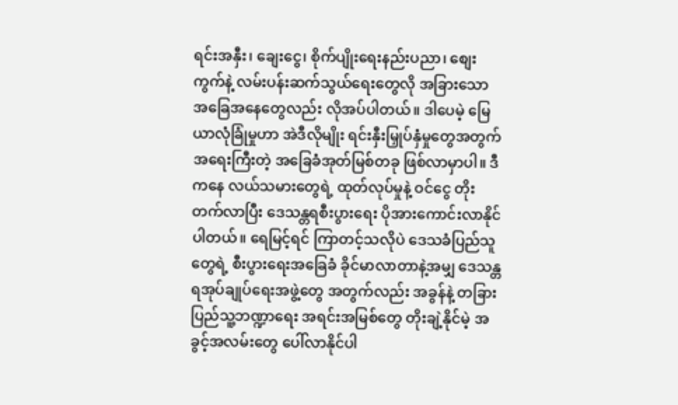ရင်းအနှီး၊ ချေးငွေ၊ စိုက်ပျိုးရေးနည်းပညာ၊ စျေးကွက်နဲ့ လမ်းပန်းဆက်သွယ်ရေးတွေလို အခြားသော အခြေအနေတွေလည်း လိုအပ်ပါတယ်။ ဒါပေမဲ့ မြေယာလုံခြုံမှုဟာ အဲဒီလိုမျိုး ရင်းနှီးမြှုပ်နှံမှုတွေအတွက် အရေးကြီးတဲ့ အခြေခံအုတ်မြစ်တခု ဖြစ်လာမှာပါ။ ဒီကနေ လယ်သမားတွေရဲ့ ထုတ်လုပ်မှုနဲ့ ဝင်ငွေ တိုးတက်လာပြီး ဒေသန္တရစီးပွားရေး ပိုအားကောင်းလာနိုင်ပါတယ်။ ရေမြင့်ရင် ကြာတင့်သလိုပဲ ဒေသခံပြည်သူတွေရဲ့ စီးပွားရေးအခြေခံ ခိုင်မာလာတာနဲ့အမျှ ဒေသန္တရအုပ်ချုပ်ရေးအဖွဲ့တွေ အတွက်လည်း အခွန်နဲ့ တခြား ပြည်သူ့ဘဏ္ဍာရေး အရင်းအမြစ်တွေ တိုးချဲ့နိုင်မဲ့ အခွင့်အလမ်းတွေ ပေါ်လာနိုင်ပါ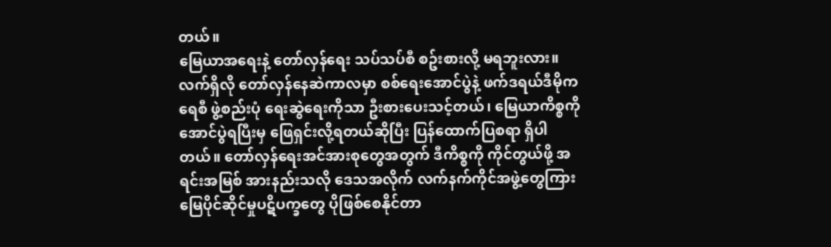တယ်။
မြေယာအရေးနဲ့ တော်လှန်ရေး သပ်သပ်စီ စဥ်းစားလို့ မရဘူးလား။
လက်ရှိလို တော်လှန်နေဆဲကာလမှာ စစ်ရေးအောင်ပွဲနဲ့ ဖက်ဒရယ်ဒီမိုကရေစီ ဖွဲ့စည်းပုံ ရေးဆွဲရေးကိုသာ ဦးစားပေးသင့်တယ်၊ မြေယာကိစ္စကို အောင်ပွဲရပြီးမှ ဖြေရှင်းလို့ရတယ်ဆိုပြီး ပြန်ထောက်ပြစရာ ရှိပါတယ်။ တော်လှန်ရေးအင်အားစုတွေအတွက် ဒီကိစ္စကို ကိုင်တွယ်ဖို့ အရင်းအမြစ် အားနည်းသလို ဒေသအလိုက် လက်နက်ကိုင်အဖွဲ့တွေကြား မြေပိုင်ဆိုင်မှုပဋိပက္ခတွေ ပိုဖြစ်စေနိုင်တာ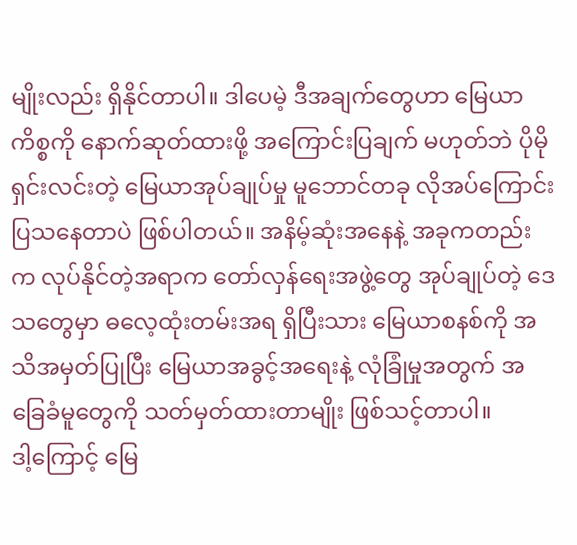မျိုးလည်း ရှိနိုင်တာပါ။ ဒါပေမဲ့ ဒီအချက်တွေဟာ မြေယာကိစ္စကို နောက်ဆုတ်ထားဖို့ အကြောင်းပြချက် မဟုတ်ဘဲ ပိုမိုရှင်းလင်းတဲ့ မြေယာအုပ်ချုပ်မှု မူဘောင်တခု လိုအပ်ကြောင်း ပြသနေတာပဲ ဖြစ်ပါတယ်။ အနိမ့်ဆုံးအနေနဲ့ အခုကတည်းက လုပ်နိုင်တဲ့အရာက တော်လှန်ရေးအဖွဲ့တွေ အုပ်ချုပ်တဲ့ ဒေသတွေမှာ ဓလေ့ထုံးတမ်းအရ ရှိပြီးသား မြေယာစနစ်ကို အသိအမှတ်ပြုပြီး မြေယာအခွင့်အရေးနဲ့ လုံခြုံမှုအတွက် အခြေခံမူတွေကို သတ်မှတ်ထားတာမျိုး ဖြစ်သင့်တာပါ။
ဒါ့ကြောင့် မြေ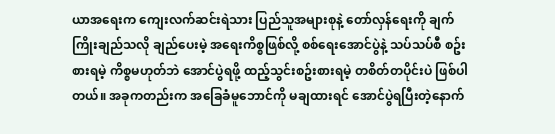ယာအရေးက ကျေးလက်ဆင်းရဲသား ပြည်သူအများစုနဲ့ တော်လှန်ရေးကို ချက်ကြိုးချည်သလို ချည်ပေးမဲ့ အရေးကိစ္စဖြစ်လို့ စစ်ရေးအောင်ပွဲနဲ့ သပ်သပ်စီ စဥ်းစားရမဲ့ ကိစ္စမဟုတ်ဘဲ အောင်ပွဲရဖို့ ထည့်သွင်းစဥ်းစားရမဲ့ တစိတ်တပိုင်းပဲ ဖြစ်ပါတယ်။ အခုကတည်းက အခြေခံမူဘောင်ကို မချထားရင် အောင်ပွဲရပြီးတဲ့နောက်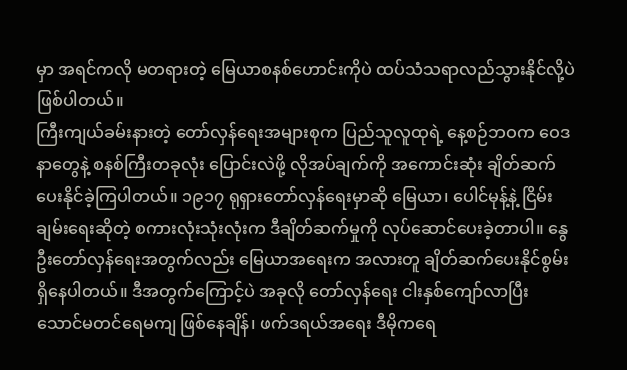မှာ အရင်ကလို မတရားတဲ့ မြေယာစနစ်ဟောင်းကိုပဲ ထပ်သံသရာလည်သွားနိုင်လို့ပဲ ဖြစ်ပါတယ်။
ကြီးကျယ်ခမ်းနားတဲ့ တော်လှန်ရေးအများစုက ပြည်သူလူထုရဲ့ နေ့စဉ်ဘဝက ဝေဒနာတွေနဲ့ စနစ်ကြီးတခုလုံး ပြောင်းလဲဖို့ လိုအပ်ချက်ကို အကောင်းဆုံး ချိတ်ဆက်ပေးနိုင်ခဲ့ကြပါတယ်။ ၁၉၁၇ ရုရှားတော်လှန်ရေးမှာဆို မြေယာ၊ ပေါင်မုန့်နဲ့ ငြိမ်းချမ်းရေးဆိုတဲ့ စကားလုံးသုံးလုံးက ဒီချိတ်ဆက်မှုကို လုပ်ဆောင်ပေးခဲ့တာပါ။ နွေဦးတော်လှန်ရေးအတွက်လည်း မြေယာအရေးက အလားတူ ချိတ်ဆက်ပေးနိုင်စွမ်း ရှိနေပါတယ်။ ဒီအတွက်ကြောင့်ပဲ အခုလို တော်လှန်ရေး ငါးနှစ်ကျော်လာပြီး သောင်မတင်ရေမကျ ဖြစ်နေချိန်၊ ဖက်ဒရယ်အရေး ဒီမိုကရေ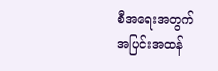စီအရေးအတွက် အပြင်းအထန်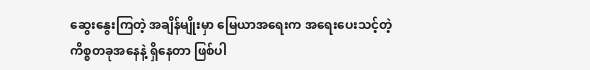ဆွေးနွေးကြတဲ့ အချိန်မျိုးမှာ မြေယာအရေးက အရေးပေးသင့်တဲ့ ကိစ္စတခုအနေနဲ့ ရှိနေတာ ဖြစ်ပါ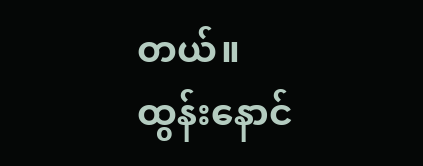တယ်။
ထွန်းနောင်